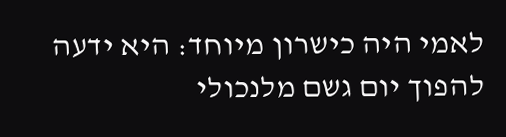לאמי היה כישרון מיוחד: היא ידעה להפוך יום גשם מלנכולי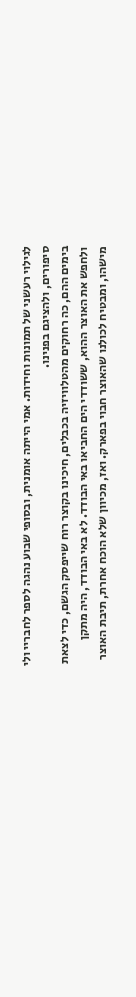לגילוי רעשני של תמונות וחידות. אמי הייתה אומנית, ובסופי שבוע נהגה לספר לחבריי ולי סיפורים, ולהציגם בפנינו.
בימים ההם, כה רחוקים מהטלוויזיה בכבלים, חיכינו בקוצר רוח שייפסק הגשם, כדי לצאת ולחפש את האוצר ההוא, ששודדי הים החביאו באי הבודד. לא באי הבודד, היה מתקן מישהו, ומבטיח לכולנו שהאוצר חבוי בפארק. ואז, מכיוון שלא הוכח אחרת, תיבת האוצר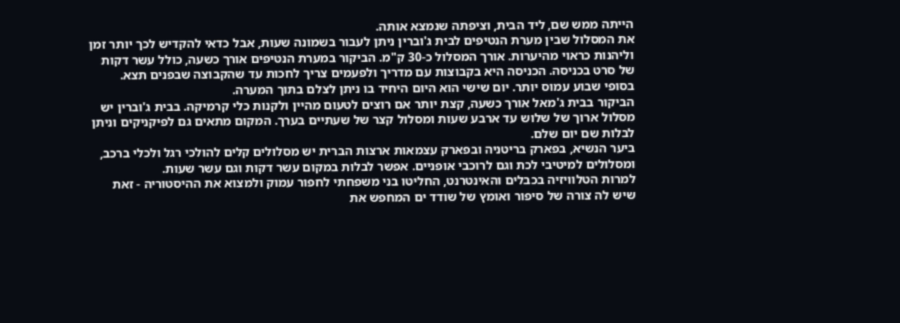הייתה ממש שם, ליד הבית, וציפתה שנמצא אותה.
את המסלול שבין מערת הנטיפים לבית ג'וברין ניתן לעבור בשמונה שעות, אבל כדאי להקדיש לכך יותר זמן וליהנות כראוי מהיערות. אורך המסלול כ-30 ק"מ. הביקור במערת הנטיפים אורך כשעה, כולל עשר דקות של סרט בכניסה. הכניסה היא בקבוצות עם מדריך ולפעמים צריך לחכות עד שהקבוצה שבפנים תצא. בסופי שבוע עמוס יותר. יום שישי הוא היום היחיד בו ניתן לצלם בתוך המערה.
הביקור בבית ג'מאל אורך כשעה, קצת יותר אם רוצים לטעום מהיין ולקנות כלי קרמיקה. בבית ג'וברין יש מסלול ארוך של שלוש עד ארבע שעות ומסלול קצר של שעתיים בערך. המקום מתאים גם לפיקניקים וניתן לבלות שם יום שלם.
ביער הנשיא, בפארק בריטניה ובפארק עצמאות ארצות הברית יש מסלולים קלים להולכי רגל ולכלי ברכב, ומסלולים למיטיבי לכת וגם לרוכבי אופניים. אפשר לבלות במקום עשר דקות וגם עשר שעות.
למרות הטלוויזיה בכבלים והאינטרנט, החליטו בני משפחתי לחפור עמוק ולמצוא את ההיסטוריה - זאת שיש לה צורה של סיפור ואומץ של שודד ים המחפש את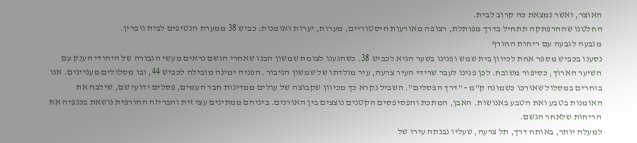האוצר, ואשר נמצאת כה קרוב לבית.
החלטנו שההרפתקה תתחיל בדרך מפותלת, רצופה מאורעות היסטוריים, מערות, יערות ואומנות: כביש 38 ממערת הנטיפים לבית גוברין.
מגבעה לגבעה עם ריחות החורף
נסענו בכביש מספר אחת לכיוון בית שמש ופנינו בשער הגיא לכביש 38. כשהגענו לצומת שמשון הבנו שאחרי הגשם נראים מעשי הגבורה של היהודי הענק עם השיער הארוך, כסיפור משובח. לכן פנינו לעבר שרידי העיר צרעה, עיר מולדתו של שמשון הגיבור. הפניה ימינה מובילה לכביש 44, ובו מסלולים מעניינים. אנו בוחרים במסלול שאורכו כשמונה ק"מ - "דרך הפסלים". השביל נקרא כך מכיוון שקבוצה של עולים ממדינות חבר העמים, פסלים ידועי שם, שילבה את האומנות בטבע ואת הטבע באנושות. האבן, המתכת והפסיפסים הקטנים נוצצים בין האורנים. ביניהם ממתינים עצי זית והבריזה החורפית נושאת בכנפיה את הריחות שלאחר הגשם.
למעלה יותר, באותה דרך, תל צרעה, שעליו נבנתה עירו של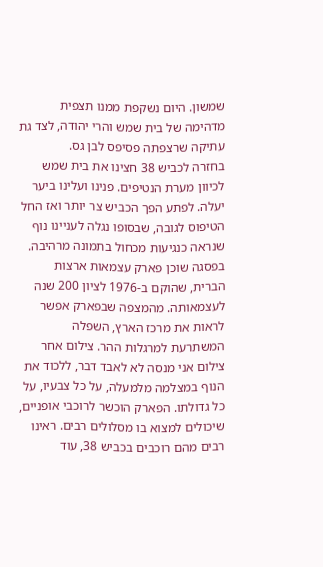שמשון. היום נשקפת ממנו תצפית מדהימה של בית שמש והרי יהודה, לצד גת עתיקה שרצפתה פסיפס לבן גס.
בחזרה לכביש 38 חצינו את בית שמש לכיוון מערת הנטיפים. פנינו ועלינו ביער יעלה. לפתע הפך הכביש צר יותר ואז החל הטיפוס לגובה, שבסופו נגלה לעניינו נוף שנראה כנגיעות מכחול בתמונה מרהיבה. בפסגה שוכן פארק עצמאות ארצות הברית, שהוקם ב-1976 לציון 200 שנה לעצמאותה. מהמצפה שבפארק אפשר לראות את מרכז הארץ, השפלה המשתרעת למרגלות ההר. צילום אחר צילום אני מנסה לא לאבד דבר, ללכוד את הנוף במצלמה מלמעלה, על כל צבעיו, על כל גדולתו. הפארק הוכשר לרוכבי אופניים, שיכולים למצוא בו מסלולים רבים. ראינו רבים מהם רוכבים בכביש 38, עוד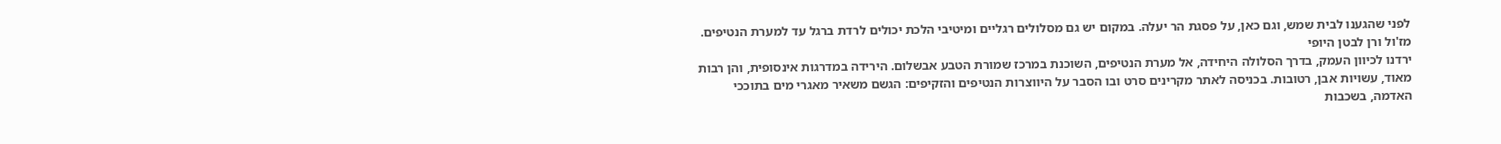לפני שהגענו לבית שמש, וגם כאן, על פסגת הר יעלה. במקום יש גם מסלולים רגליים ומיטיבי הלכת יכולים לרדת ברגל עד למערת הנטיפים.
מז'ול ורן לבטן היופי
ירדנו לכיוון העמק, בדרך הסלולה היחידה, אל מערת הנטיפים, השוכנת במרכז שמורת הטבע אבשלום. הירידה במדרגות אינסופית, והן רבות מאוד, עשויות אבן, רטובות. בכניסה לאתר מקרינים סרט ובו הסבר על היווצרות הנטיפים והזקיפים: הגשם משאיר מאגרי מים בתוככי האדמה, בשכבות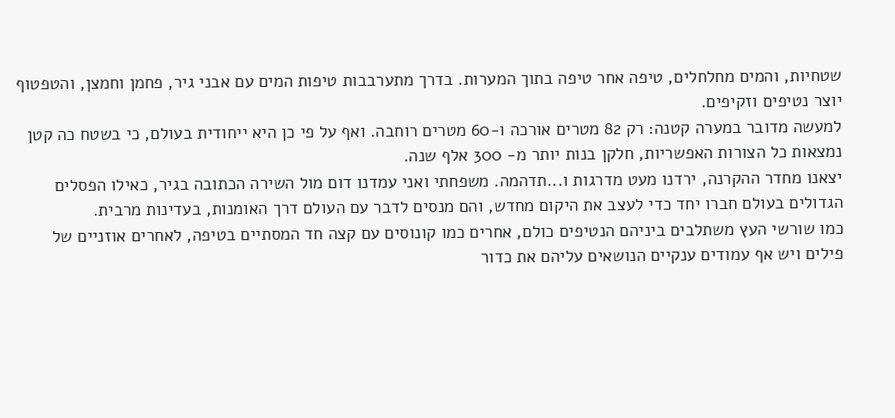שטחיות, והמים מחלחלים, טיפה אחר טיפה בתוך המערות. בדרך מתערבבות טיפות המים עם אבני גיר, פחמן וחמצן, והטפטוף יוצר נטיפים וזקיפים.
למעשה מדובר במערה קטנה: רק 82 מטרים אורכה ו-60 מטרים רוחבה. ואף על פי כן היא ייחודית בעולם, כי בשטח כה קטן נמצאות כל הצורות האפשריות, חלקן בנות יותר מ- 300 אלף שנה.
יצאנו מחדר ההקרנה, ירדנו מעט מדרגות ו...תדהמה. משפחתי ואני עמדנו דום מול השירה הכתובה בגיר, כאילו הפסלים הגדולים בעולם חברו יחד כדי לעצב את היקום מחדש, והם מנסים לדבר עם העולם דרך האומנות, בעדינות מרבית.
כמו שורשי העץ משתלבים ביניהם הנטיפים כולם, אחרים כמו קונוסים עם קצה חד המסתיים בטיפה, לאחרים אוזניים של פילים ויש אף עמודים ענקיים הנושאים עליהם את כדור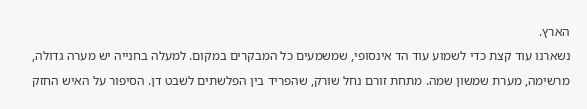הארץ.
נשארנו עוד קצת כדי לשמוע עוד הד אינסופי, שמשמעים כל המבקרים במקום. למעלה בחנייה יש מערה גדולה, מרשימה, מערת שמשון שמה. מתחת זורם נחל שורק, שהפריד בין הפלשתים לשבט דן. הסיפור על האיש החזק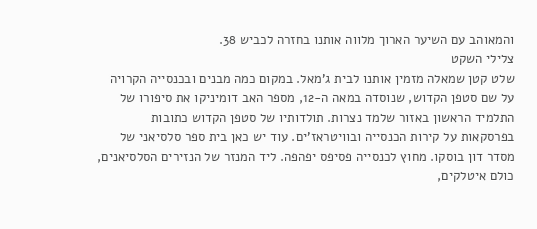והמאוהב עם השיער הארוך מלווה אותנו בחזרה לכביש 38.
צלילי השקט
שלט קטן שמאלה מזמין אותנו לבית ג'מאל. במקום כמה מבנים ובכנסייה הקרויה על שם סטפן הקדוש, שנוסדה במאה ה-12, מספר האב דומיניקו את סיפורו של התלמיד הראשון באזור שלמד נצרות. תולדותיו של סטפן הקדוש כתובות בפרסקאות על קירות הכנסייה ובוויטראז'ים. עוד יש כאן בית ספר סלסיאני של מסדר דון בוסקו. מחוץ לכנסייה פסיפס יפהפה. ליד המנזר של הנזירים הסלסיאנים, כולם איטלקים,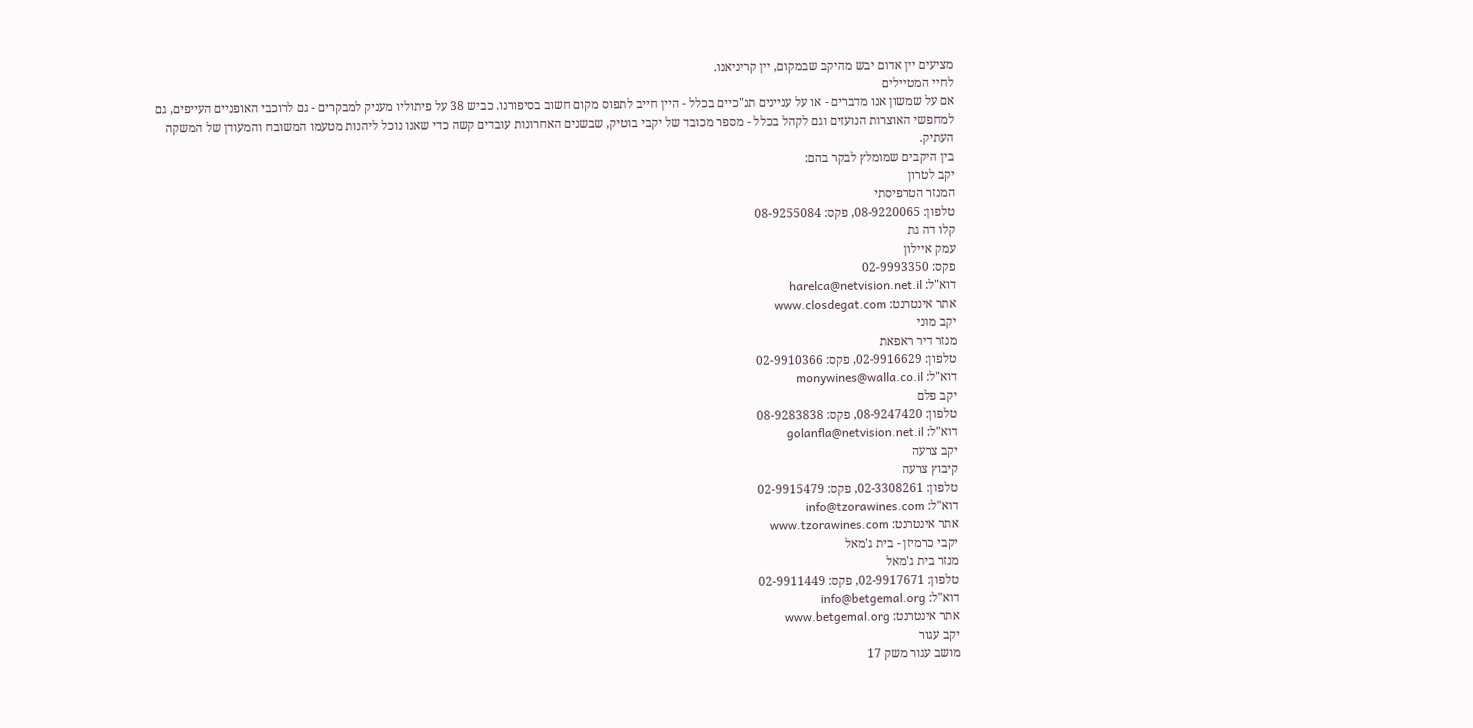מציעים יין אדום יבש מהיקב שבמקום, יין קריניאנו.
לחיי המטיילים
אם על שמשון אנו מדברים - או על עניינים תנ"כיים בכלל - היין חייב לתפוס מקום חשוב בסיפורנו. כביש 38 על פיתוליו מעניק למבקרים - גם לרוכבי האופניים העייפים, גם למחפשי האוצרות הנועזים וגם לקהל בכלל - מספר מכובד של יקבי בוטיק, שבשנים האחרונות עובדים קשה כדי שאנו נוכל ליהנות מטעמו המשובח והמעודן של המשקה העתיק.
בין היקבים שמומלץ לבקר בהם:
יקב לטרון
המנזר הטרפיסתי
טלפון: 08-9220065, פקס: 08-9255084
קלו דה גת
עמק איילון
פקס: 02-9993350
דוא"ל: harelca@netvision.net.il
אתר אינטרנט: www.closdegat.com
יקב מוני
מנזר דיר ראפאת
טלפון: 02-9916629, פקס: 02-9910366
דוא"ל: monywines@walla.co.il
יקב פלם
טלפון: 08-9247420, פקס: 08-9283838
דוא"ל: golanfla@netvision.net.il
יקב צרעה
קיבוץ צרעה
טלפון: 02-3308261, פקס: 02-9915479
דוא"ל: info@tzorawines.com
אתר אינטרנט: www.tzorawines.com
יקבי כרמיזן - בית ג'מאל
מנזר בית ג'מאל
טלפון: 02-9917671, פקס: 02-9911449
דוא"ל: info@betgemal.org
אתר אינטרנט: www.betgemal.org
יקב עגור
מושב עגור משק 17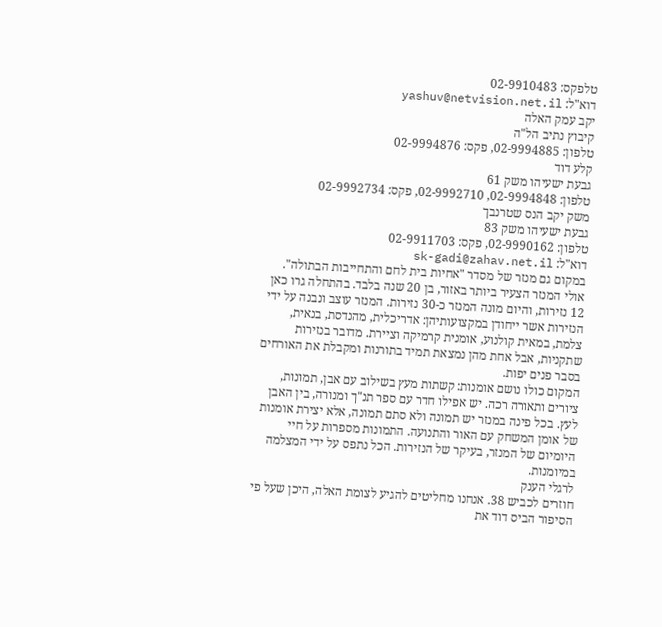טלפקס: 02-9910483
דוא"ל: yashuv@netvision.net.il
יקב עמק האלה
קיבוץ נתיב הל"ה
טלפון: 02-9994885, פקס: 02-9994876
קלע דוד
גבעת ישעיהו משק 61
טלפון: 02-9994848, 02-9992710, פקס: 02-9992734
משק יקב הנס שטרנבך
גבעת ישעיהו משק 83
טלפון: 02-9990162, פקס: 02-9911703
דוא"ל: sk-gadi@zahav.net.il
במקום גם מנזר של מסדר "אחיות בית לחם והתחייבות הבתולה". אולי המנזר הצעיר ביותר באזור, בן 20 שנה בלבד. בהתחלה גרו כאן 12 נזירות, והיום מונה המנזר כ-30 נזירות. המנזר עוצב ונבנה על ידי הנזירות אשר ייחודן במקצועותיהן: אדריכלית, מהנדסת, בנאית, צלמת, במאית קולנוע, אומנית קרמיקה וציירת. מדובר בנזירות שתקניות, אבל אחת מהן נמצאת תמיד בתורנות ומקבלת את האורחים בסבר פנים יפות.
המקום כולו נושם אומנות: קשתות מעץ בשילוב עם אבן, תמונות, ציורים ותאורה רכה. יש אפילו חדר עם ספר תנ"ך ומנורה, בין האבן לעץ. בכל פינה במנזר יש תמונה ולא סתם תמונה, אלא יצירת אומנות של אומן המשחק עם האור והתנועה. התמונות מספרות על חיי היומיום של המנזר, בעיקר של הנזירות. הכל נתפס על ידי המצלמה במיומנות.
לרגלי הענק
חוזרים לכביש 38. אנחנו מחליטים להגיע לצומת האלה, היכן שעל פי הסיפור הביס דוד את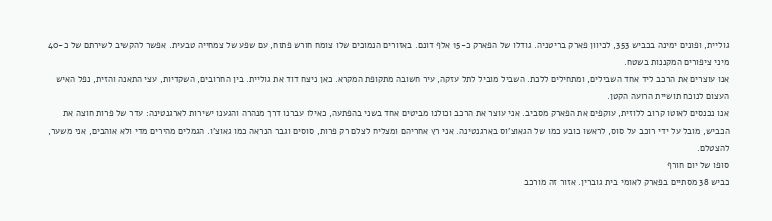גוליית, ופונים ימינה בכביש 353, לכיוון פארק בריטניה. גודלו של הפארק כ-15 אלף דונם. באזורים הנמוכים שלו צומח חורש פתוח, עם שפע של צמחייה טבעית. אפשר להקשיב לשירתם של כ-40 מיני ציפורים המקננות בשטח.
אנו עוצרים את הרכב ליד אחד השבילים, ומתחילים ללכת. השביל מוביל לתל עזקה, עיר חשובה מתקופת המקרא. כאן ניצח דוד את גוליית. בין החרובים, השקדיות, עצי התאנה והזית, נפל האיש העצום לנוכח תושיית הרועה הקטן.
אנו נכנסים לאוטו קרוב ללוזית, עוקפים את הפארק מסביב. אני עוצר את הרכב וכולנו מביטים אחד בשני בהפתעה, כאילו עברנו דרך מנהרה והגענו ישירות לארגנטינה: עדר של פרות חוצה את הכביש, מובל על ידי רוכב על סוס, לראשו כובע כמו של הגאוצ'וס בארגנטינה. אני רץ אחריהם ומצליח לצלם רק פרות, סוסים וגבר הנראה כמו גאוצ'ו. הגמלים מהירים מדי ולא אוהבים, אני משער, להצטלם.
סופו של יום חורף
כביש 38 מסתיים בפארק לאומי בית גוברין. אזור זה מורכב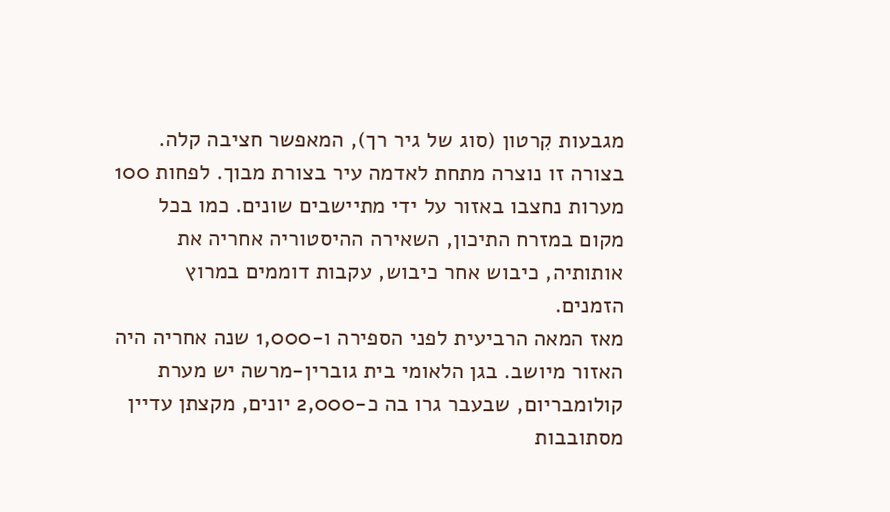מגבעות קִרטון (סוג של גיר רך), המאפשר חציבה קלה. בצורה זו נוצרה מתחת לאדמה עיר בצורת מבוך. לפחות 100 מערות נחצבו באזור על ידי מתיישבים שונים. כמו בכל מקום במזרח התיכון, השאירה ההיסטוריה אחריה את אותותיה, כיבוש אחר כיבוש, עקבות דוממים במרוץ הזמנים.
מאז המאה הרביעית לפני הספירה ו-1,000 שנה אחריה היה האזור מיושב. בגן הלאומי בית גוברין-מרשה יש מערת קולומבריום, שבעבר גרו בה כ-2,000 יונים, מקצתן עדיין מסתובבות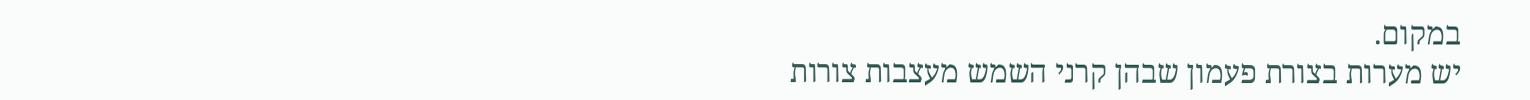במקום.
יש מערות בצורת פעמון שבהן קרני השמש מעצבות צורות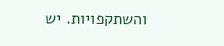והשתקפויות. יש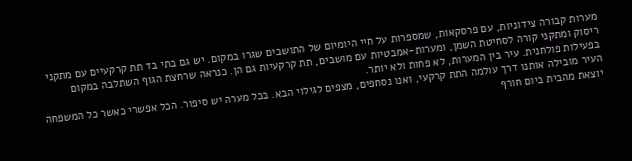מערות קבורה צידוניות, עם פרסקאות, שמספרות על חיי היומיום של התושבים שגרו במקום. יש גם בתי בד תת קרקעיים עם מתקני ריסוק ומתקני קורה לסחיטת השמן, ומערות-אמבטיות עם מושבים, תת קרקעיות גם הן. כנראה שרחצת הגוף השתלבה במקום בפעילות פולחנית. עיר בין המערות, לא פחות ולא יותר.
העיר מובילה אותנו דרך עולמה התת קרקעי, ואנו נסחפים, מצפים לגילוי הבא. בכל מערה יש סיפור. הכל אפשרי כאשר כל המשפחה יוצאת מהבית ביום חורף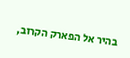בהיר אל הפארק הקרוב,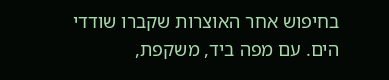בחיפוש אחר האוצרות שקברו שודדי הים. עם מפה ביד, משקפת,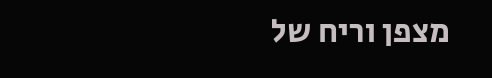מצפן וריח של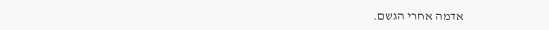אדמה אחרי הגשם.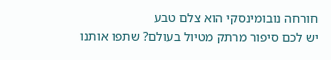חורחה נובומינסקי הוא צלם טבע
יש לכם סיפור מרתק מטיול בעולם? שתפו אותנו